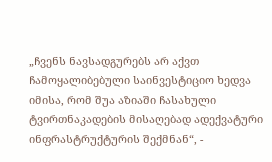„ჩვენს ნავსადგურებს არ აქვთ ჩამოყალიბებული საინვესტიციო ხედვა იმისა, რომ შუა აზიაში ჩასახული ტვირთნაკადების მისაღებად ადექვატური ინფრასტრუქტურის შექმნან“, -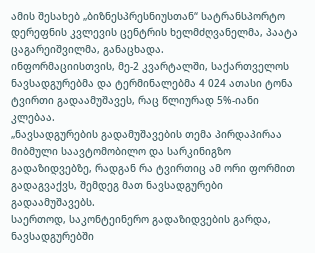ამის შესახებ „ბიზნესპრესნიუსთან“ სატრანსპორტო დერეფნის კვლევის ცენტრის ხელმძღვანელმა, პაატა ცაგარეიშვილმა, განაცხადა.
ინფორმაციისთვის, მე-2 კვარტალში, საქართველოს ნავსადგურებმა და ტერმინალებმა 4 024 ათასი ტონა ტვირთი გადაამუშავეს, რაც წლიურად 5%-იანი კლებაა.
„ნავსადგურების გადამუშავების თემა პირდაპირაა მიბმული საავტომობილო და სარკინიგზო გადაზიდვებზე, რადგან რა ტვირთიც ამ ორი ფორმით გადაგვაქვს, შემდეგ მათ ნავსადგურები გადაამუშავებს.
საერთოდ, საკონტეინერო გადაზიდვების გარდა, ნავსადგურებში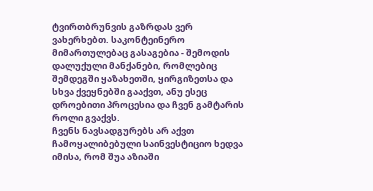ტვირთბრუნვის გაზრდას ვერ ვახერხებთ. საკონტეინერო მიმართულებაც გასაგებია - შემოდის დალუქული მანქანები, რომლებიც შემდეგში ყაზახეთში, ყირგიზეთსა და სხვა ქვეყნებში გააქვთ, ანუ ესეც დროებითი პროცესია და ჩვენ გამტარის როლი გვაქვს.
ჩვენს ნავსადგურებს არ აქვთ ჩამოყალიბებული საინვესტიციო ხედვა იმისა, რომ შუა აზიაში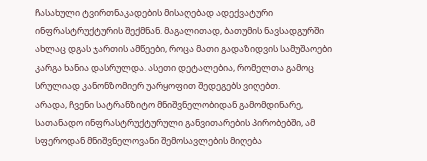ჩასახული ტვირთნაკადების მისაღებად ადექვატური ინფრასტრუქტურის შექმნან. მაგალითად, ბათუმის ნავსადგურში ახლაც დგას ჯართის ამწეები, როცა მათი გადაზიდვის სამუშაოები კარგა ხანია დასრულდა. ასეთი დეტალებია, რომელთა გამოც სრულიად კანონზომიერ უარყოფით შედეგებს ვიღებთ.
არადა, ჩვენი სატრანზიტო მნიშვნელობიდან გამომდინარე, სათანადო ინფრასტრუქტურული განვითარების პირობებში, ამ სფეროდან მნიშვნელოვანი შემოსავლების მიღება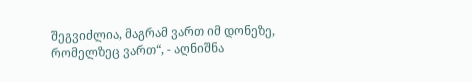შეგვიძლია, მაგრამ ვართ იმ დონეზე, რომელზეც ვართ“, - აღნიშნა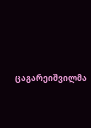ცაგარეიშვილმა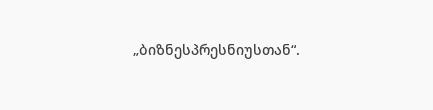„ბიზნესპრესნიუსთან“.